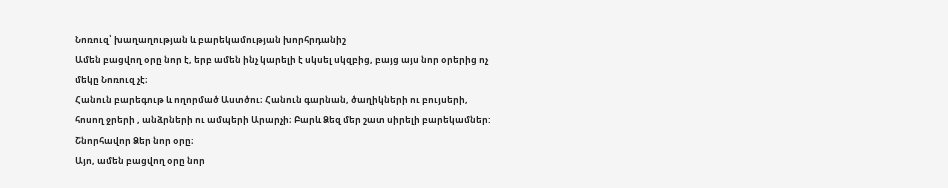Նոռուզ՝ խաղաղության և բարեկամության խորհրդանիշ
Ամեն բացվող օրը նոր է, երբ ամեն ինչ կարելի է սկսել սկզբից, բայց այս նոր օրերից ոչ մեկը Նոռուզ չէ։
Հանուն բարեգութ և ողորմած Աստծու։ Հանուն գարնան, ծաղիկների ու բույսերի, հոսող ջրերի , անձրների ու ամպերի Արարչի։ Բարև Ձեզ մեր շատ սիրելի բարեկամներ: Շնորհավոր Ձեր նոր օրը։
Այո, ամեն բացվող օրը նոր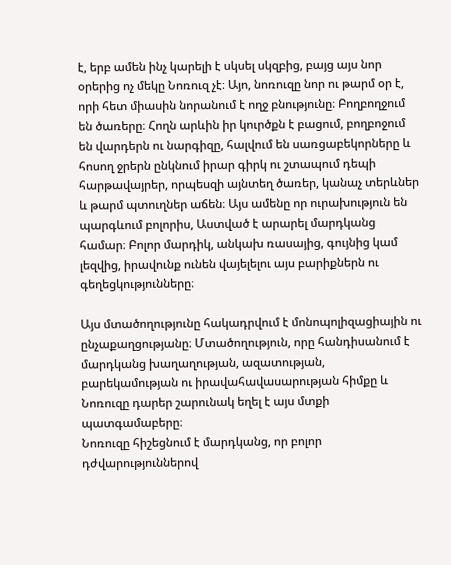է, երբ ամեն ինչ կարելի է սկսել սկզբից, բայց այս նոր օրերից ոչ մեկը Նոռուզ չէ։ Այո, նոռուզը նոր ու թարմ օր է, որի հետ միասին նորանում է ողջ բնությունը։ Բողբողջում են ծառերը։ Հողն արևին իր կուրծքն է բացում, բողբոջում են վարդերն ու նարգիզը, հալվում են սառցաբեկորները և հոսող ջրերն ընկնում իրար գիրկ ու շտապում դեպի հարթավայրեր, որպեսզի այնտեղ ծառեր, կանաչ տերևներ և թարմ պտուղներ աճեն։ Այս ամենը որ ուրախություն են պարգևում բոլորիս, Աստված է արարել մարդկանց համար։ Բոլոր մարդիկ, անկախ ռասայից, գույնից կամ լեզվից, իրավունք ունեն վայելելու այս բարիքներն ու գեղեցկությունները։

Այս մտածողությունը հակադրվում է մոնոպոլիզացիային ու ընչաքաղցությանը։ Մտածողություն, որը հանդիսանում է մարդկանց խաղաղության, ազատության, բարեկամության ու իրավահավասարության հիմքը և Նոռուզը դարեր շարունակ եղել է այս մտքի պատգամաբերը։
Նոռուզը հիշեցնում է մարդկանց, որ բոլոր դժվարություններով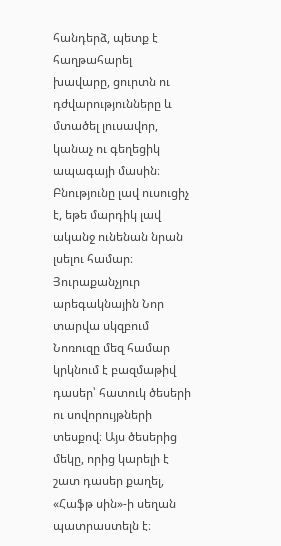հանդերձ, պետք է հաղթահարել խավարը, ցուրտն ու դժվարությունները և մտածել լուսավոր, կանաչ ու գեղեցիկ ապագայի մասին։ Բնությունը լավ ուսուցիչ է, եթե մարդիկ լավ ականջ ունենան նրան լսելու համար։
Յուրաքանչյուր արեգակնային Նոր տարվա սկզբում Նոռուզը մեզ համար կրկնում է բազմաթիվ դասեր՝ հատուկ ծեսերի ու սովորույթների տեսքով։ Այս ծեսերից մեկը, որից կարելի է շատ դասեր քաղել, «Հաֆթ սին»-ի սեղան պատրաստելն է։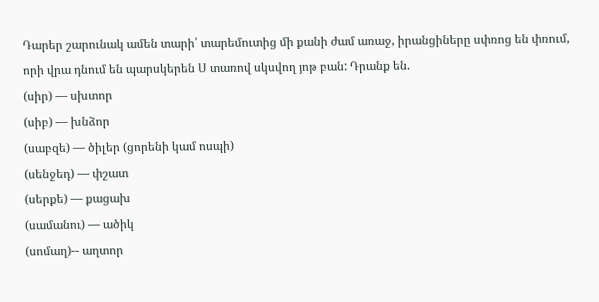Դարեր շարունակ ամեն տարի՝ տարեմուտից մի քանի ժամ առաջ, իրանցիները սփռոց են փռում, որի վրա դնում են պարսկերեն Ս տառով սկսվող յոթ բան: Դրանք են.
(սիր) — սխտոր
(սիբ) — խնձոր
(սաբզե) — ծիլեր (ցորենի կամ ոսպի)
(սենջեդ) — փշատ
(սերքե) — քացախ
(սամանու) — ածիկ
(սոմաղ)-- աղտոր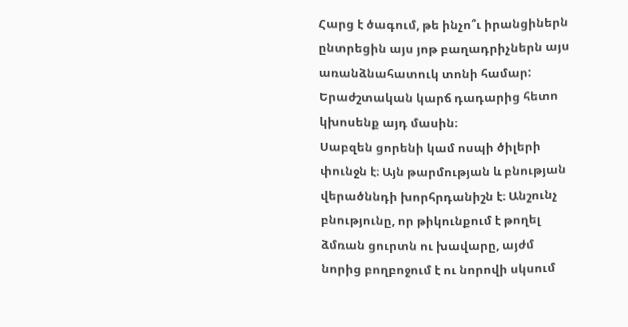Հարց է ծագում, թե ինչո՞ւ իրանցիներն ընտրեցին այս յոթ բաղադրիչներն այս առանձնահատուկ տոնի համար: Երաժշտական կարճ դադարից հետո կխոսենք այդ մասին։
Սաբզեն ցորենի կամ ոսպի ծիլերի փունջն է։ Այն թարմության և բնության վերածննդի խորհրդանիշն է։ Անշունչ բնությունը, որ թիկունքում է թողել ձմռան ցուրտն ու խավարը, այժմ նորից բողբոջում է ու նորովի սկսում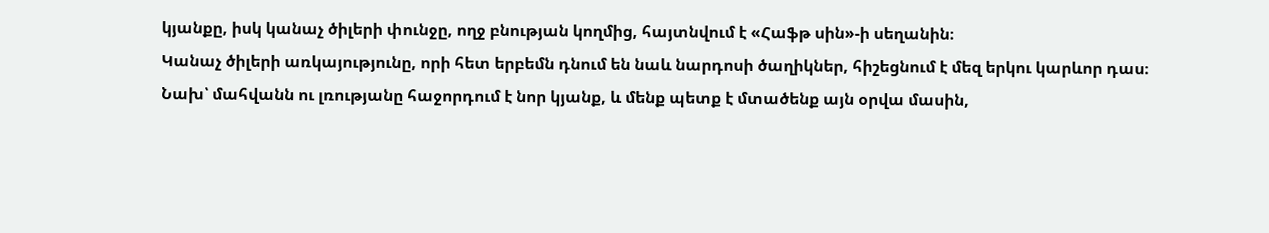կյանքը, իսկ կանաչ ծիլերի փունջը, ողջ բնության կողմից, հայտնվում է «Հաֆթ սին»-ի սեղանին։
Կանաչ ծիլերի առկայությունը, որի հետ երբեմն դնում են նաև նարդոսի ծաղիկներ, հիշեցնում է մեզ երկու կարևոր դաս։
Նախ՝ մահվանն ու լռությանը հաջորդում է նոր կյանք, և մենք պետք է մտածենք այն օրվա մասին,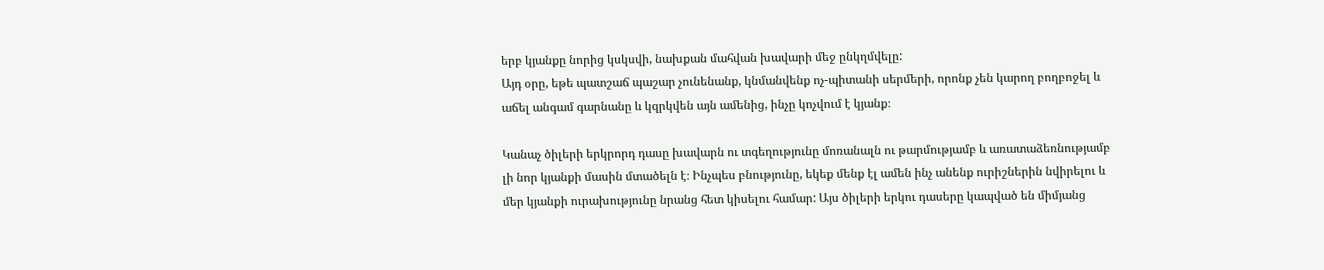երբ կյանքը նորից կսկսվի, նախքան մահվան խավարի մեջ ընկղմվելը:
Այդ օրը, եթե պատշաճ պաշար չունենանք, կնմանվենք ոչ-պիտանի սերմերի, որոնք չեն կարող բողբոջել և աճել անգամ գարնանը և կզրկվեն այն ամենից, ինչը կոչվում է կյանք։

Կանաչ ծիլերի երկրորդ դասը խավարն ու տգեղությունը մոռանալն ու թարմությամբ և առատաձեռնությամբ լի նոր կյանքի մասին մտածելն է։ Ինչպես բնությունը, եկեք մենք էլ ամեն ինչ անենք ուրիշներին նվիրելու և մեր կյանքի ուրախությունը նրանց հետ կիսելու համար: Այս ծիլերի երկու դասերը կապված են միմյանց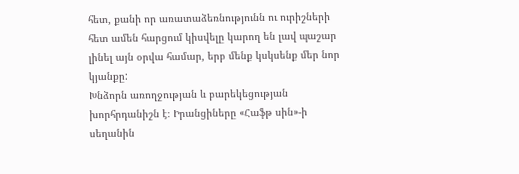հետ, քանի որ առատաձեռնությունն ու ուրիշների հետ ամեն հարցում կիսվելը կարող են լավ պաշար լինել այն օրվա համար, երբ մենք կսկսենք մեր նոր կյանքը:
Խնձորն առողջության և բարեկեցության խորհրդանիշն է։ Իրանցիները «Հաֆթ սին»-ի սեղանին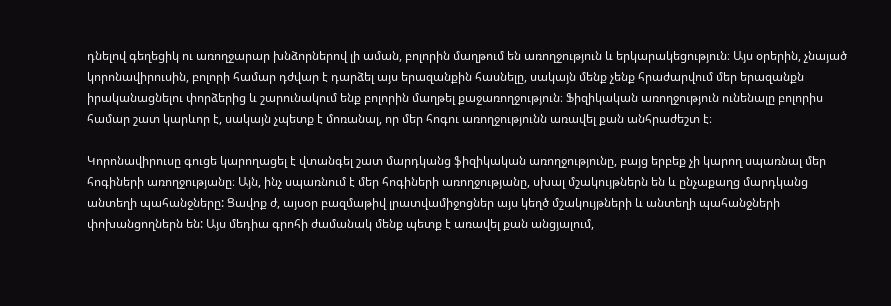դնելով գեղեցիկ ու առողջարար խնձորներով լի աման, բոլորին մաղթում են առողջություն և երկարակեցություն։ Այս օրերին, չնայած կորոնավիրուսին, բոլորի համար դժվար է դարձել այս երազանքին հասնելը, սակայն մենք չենք հրաժարվում մեր երազանքն իրականացնելու փորձերից և շարունակում ենք բոլորին մաղթել քաջառողջություն։ Ֆիզիկական առողջություն ունենալը բոլորիս համար շատ կարևոր է, սակայն չպետք է մոռանալ, որ մեր հոգու առողջությունն առավել քան անհրաժեշտ է։

Կորոնավիրուսը գուցե կարողացել է վտանգել շատ մարդկանց ֆիզիկական առողջությունը, բայց երբեք չի կարող սպառնալ մեր հոգիների առողջությանը։ Այն, ինչ սպառնում է մեր հոգիների առողջությանը, սխալ մշակույթներն են և ընչաքաղց մարդկանց անտեղի պահանջները: Ցավոք ժ, այսօր բազմաթիվ լրատվամիջոցներ այս կեղծ մշակույթների և անտեղի պահանջների փոխանցողներն են: Այս մեդիա գրոհի ժամանակ մենք պետք է առավել քան անցյալում,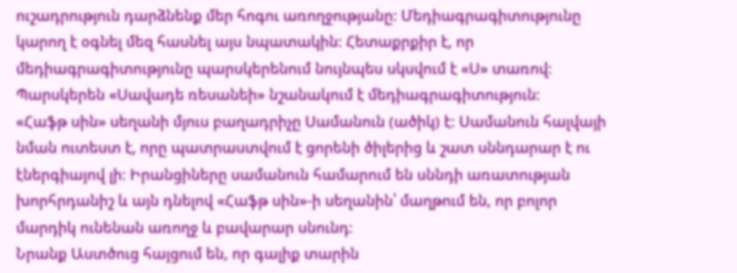ուշադրություն դարձնենք մեր հոգու առողջությանը: Մեդիագրագիտությունը կարող է օգնել մեզ հասնել այս նպատակին: Հետաքրքիր է, որ մեդիագրագիտությունը պարսկերենում նույնպես սկսվում է «Ս» տառով։ Պարսկերեն «Սավադե ռեսանեի» նշանակում է մեդիագրագիտություն:
«Հաֆթ սին» սեղանի մյուս բաղադրիչը Սամանուն (ածիկ) է։ Սամանուն հալվայի նման ուտեստ է, որը պատրաստվում է ցորենի ծիլերից և շատ սննդարար է ու էներգիայով լի։ Իրանցիները սամանուն համարում են սննդի առատության խորհրդանիշ և այն դնելով «Հաֆթ սին»-ի սեղանին՝ մաղթում են, որ բոլոր մարդիկ ունենան առողջ և բավարար սնունդ։
Նրանք Աստծուց հայցում են, որ գալիք տարին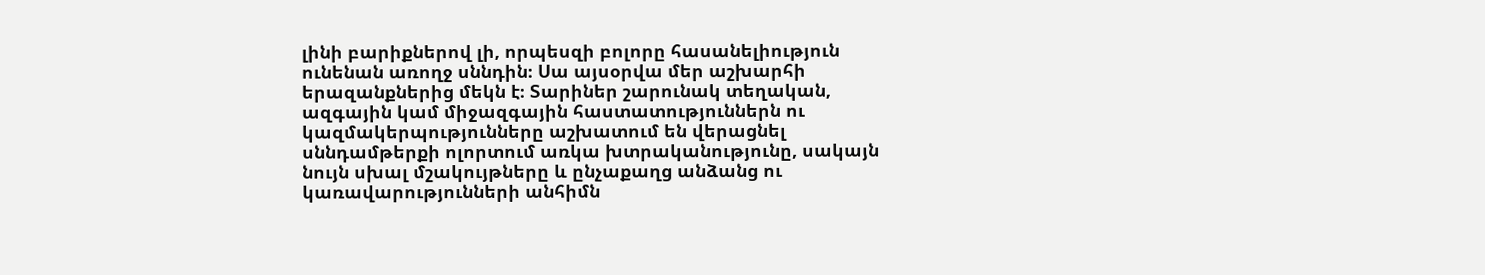լինի բարիքներով լի, որպեսզի բոլորը հասանելիություն ունենան առողջ սննդին։ Սա այսօրվա մեր աշխարհի երազանքներից մեկն է։ Տարիներ շարունակ տեղական, ազգային կամ միջազգային հաստատություններն ու կազմակերպությունները աշխատում են վերացնել սննդամթերքի ոլորտում առկա խտրականությունը, սակայն նույն սխալ մշակույթները և ընչաքաղց անձանց ու կառավարությունների անհիմն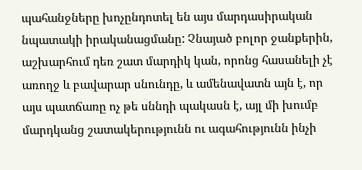պահանջները խոչընդոտել են այս մարդասիրական նպատակի իրականացմանը: Չնայած բոլոր ջանքերին, աշխարհում դեռ շատ մարդիկ կան, որոնց հասանելի չէ առողջ և բավարար սնունդը, և ամենավատն այն է, որ այս պատճառը ոչ թե սննդի պակասն է, այլ մի խումբ մարդկանց շատակերությունն ու ագահությունն ինչի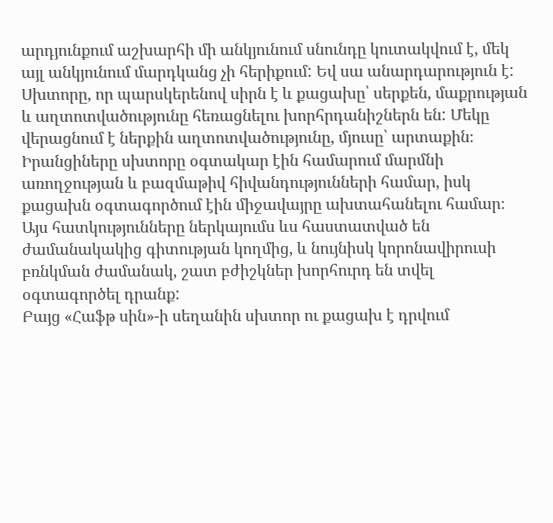արդյունքում աշխարհի մի անկյունում սնունդը կուտակվում է, մեկ այլ անկյունում մարդկանց չի հերիքում: Եվ սա անարդարություն է:
Սխտորը, որ պարսկերենով սիրն է և քացախը՝ սերքեն, մաքրության և աղտոտվածությունը հեռացնելու խորհրդանիշներն են: Մեկը վերացնում է ներքին աղտոտվածությունը, մյուսը՝ արտաքին։ Իրանցիները սխտորը օգտակար էին համարում մարմնի առողջության և բազմաթիվ հիվանդությունների համար, իսկ քացախն օգտագործում էին միջավայրը ախտահանելու համար։ Այս հատկությունները ներկայումս ևս հաստատված են ժամանակակից գիտության կողմից, և նույնիսկ կորոնավիրուսի բռնկման ժամանակ, շատ բժիշկներ խորհուրդ են տվել օգտագործել դրանք:
Բայց «Հաֆթ սին»-ի սեղանին սխտոր ու քացախ է դրվում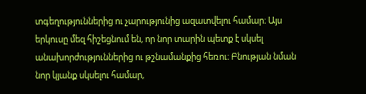տգեղություններից ու չարությունից ազատվելու համար։ Այս երկուսը մեզ հիշեցնում են, որ նոր տարին պետք է սկսել անախորժություններից ու թշնամանքից հեռու։ Բնության նման նոր կյանք սկսելու համար,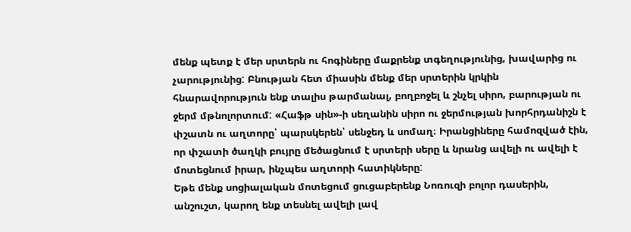մենք պետք է մեր սրտերն ու հոգիները մաքրենք տգեղությունից, խավարից ու չարությունից: Բնության հետ միասին մենք մեր սրտերին կրկին հնարավորություն ենք տալիս թարմանալ, բողբոջել և շնչել սիրո, բարության ու ջերմ մթնոլորտում: «Հաֆթ սին»-ի սեղանին սիրո ու ջերմության խորհրդանիշն է փշատն ու աղտորը՝ պարսկերեն՝ սենջեդ և սոմաղ։ Իրանցիները համոզված էին, որ փշատի ծաղկի բույրը մեծացնում է սրտերի սերը և նրանց ավելի ու ավելի է մոտեցնում իրար, ինչպես աղտորի հատիկները:
Եթե մենք սոցիալական մոտեցում ցուցաբերենք Նոռուզի բոլոր դասերին, անշուշտ, կարող ենք տեսնել ավելի լավ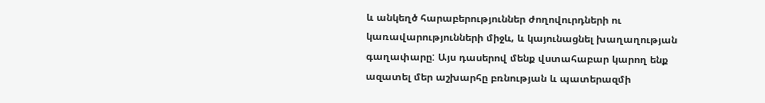և անկեղծ հարաբերություններ ժողովուրդների ու կառավարությունների միջև, և կայունացնել խաղաղության գաղափարը: Այս դասերով մենք վստահաբար կարող ենք ազատել մեր աշխարհը բռնության և պատերազմի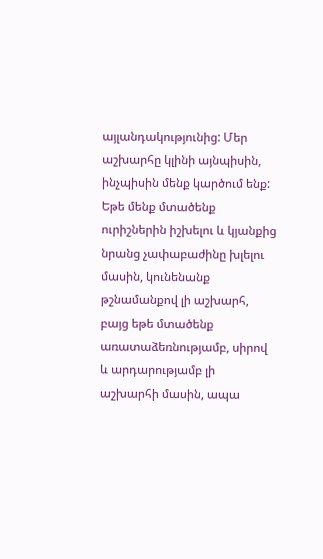այլանդակությունից: Մեր աշխարհը կլինի այնպիսին, ինչպիսին մենք կարծում ենք: Եթե մենք մտածենք ուրիշներին իշխելու և կյանքից նրանց չափաբաժինը խլելու մասին, կունենանք թշնամանքով լի աշխարհ, բայց եթե մտածենք առատաձեռնությամբ, սիրով և արդարությամբ լի աշխարհի մասին, ապա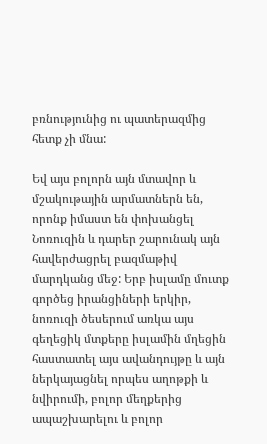բռնությունից ու պատերազմից հետք չի մնա:

Եվ այս բոլորն այն մտավոր և մշակութային արմատներն են, որոնք իմաստ են փոխանցել Նոռուզին և դարեր շարունակ այն հավերժացրել բազմաթիվ մարդկանց մեջ: Երբ իսլամը մուտք գործեց իրանցիների երկիր, նոռուզի ծեսերում առկա այս գեղեցիկ մտքերը իսլամին մղեցին հաստատել այս ավանդույթը և այն ներկայացնել որպես աղոթքի և նվիրումի, բոլոր մեղքերից ապաշխարելու և բոլոր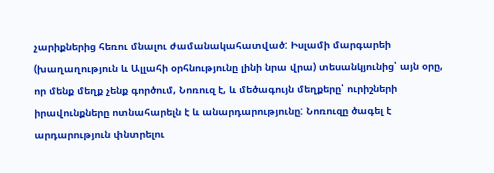չարիքներից հեռու մնալու ժամանակահատված: Իսլամի մարգարեի (խաղաղություն և Ալլահի օրհնությունը լինի նրա վրա) տեսանկյունից՝ այն օրը, որ մենք մեղք չենք գործում, Նոռուզ է, և մեծագույն մեղքերը՝ ուրիշների իրավունքները ոտնահարելն է և անարդարությունը: Նոռուզը ծագել է արդարություն փնտրելու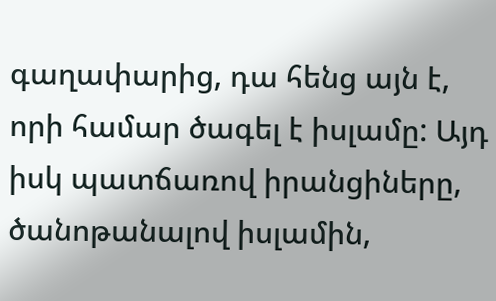գաղափարից, դա հենց այն է, որի համար ծագել է իսլամը: Այդ իսկ պատճառով իրանցիները, ծանոթանալով իսլամին,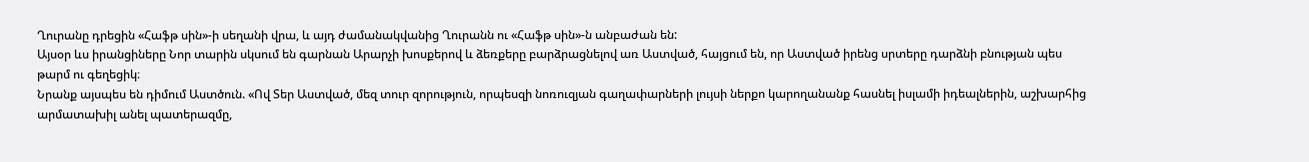Ղուրանը դրեցին «Հաֆթ սին»-ի սեղանի վրա, և այդ ժամանակվանից Ղուրանն ու «Հաֆթ սին»-ն անբաժան են:
Այսօր ևս իրանցիները Նոր տարին սկսում են գարնան Արարչի խոսքերով և ձեռքերը բարձրացնելով առ Աստված, հայցում են, որ Աստված իրենց սրտերը դարձնի բնության պես թարմ ու գեղեցիկ։
Նրանք այսպես են դիմում Աստծուն. «Ով Տեր Աստված, մեզ տուր զորություն, որպեսզի նոռուզյան գաղափարների լույսի ներքո կարողանանք հասնել իսլամի իդեալներին, աշխարհից արմատախիլ անել պատերազմը,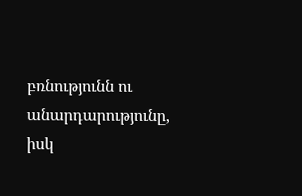բռնությունն ու անարդարությունը, իսկ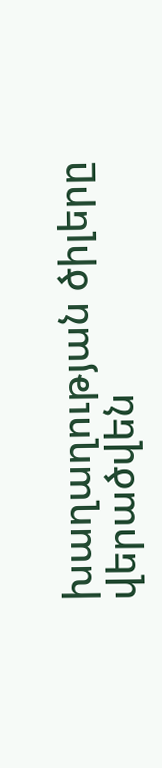խաղաղության ծիլերը վերածվեն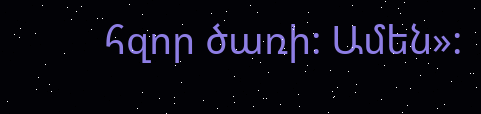հզոր ծառի: Ամեն»: